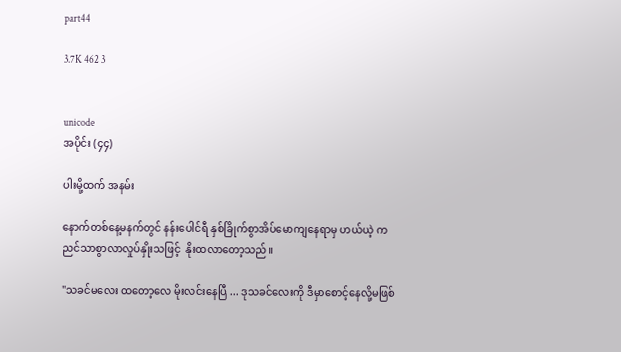part44

3.7K 462 3


unicode
အပိုင်း (၄၄)

ပါးမို့ထက် အနမ်း

နောက်တစ်နေ့မနက်တွင် နန်းပေါင်ရီ နှစ်ခြိုက်စွာအိပ်မောကျနေရာမှ ဟယ်ယဲ့ က ညင်သာစွာလာလှုပ်နှိုးသဖြင့်  နိုးထလာတော့သည်။

"သခင်မလေး ထတော့လေ မိုးလင်းနေပြီ ... ဒုသခင်လေးကို ဒီမှာစောင့်နေလို့မဖြစ်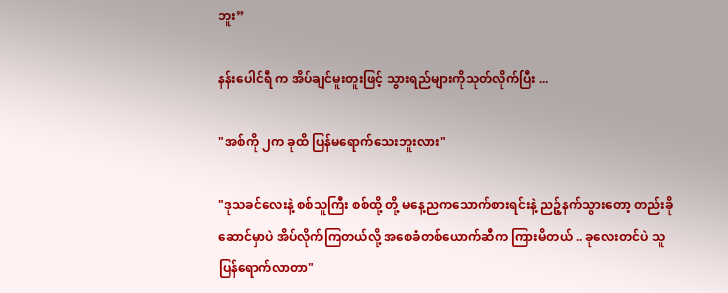ဘူး”

နန်းပေါင်ရီ က အိပ်ချင်မူးတူးဖြင့် သွားရည်များကိုသုတ်လိုက်ပြီး ...

"အစ်ကို ၂က ခုထိ ပြန်မရောက်သေးဘူးလား"

"ဒုသခင်လေးနဲ့ စစ်သူကြီး စစ်ထို့ တို့ မနေ့ညကသောက်စားရင်းနဲ့ ညဉ့်နက်သွားတော့ တည်းခိုဆောင်မှာပဲ အိပ်လိုက်ကြတယ်လို့ အစေခံတစ်ယောက်ဆီက ကြားမိတယ် .. ခုလေးတင်ပဲ သူပြန်ရောက်လာတာ"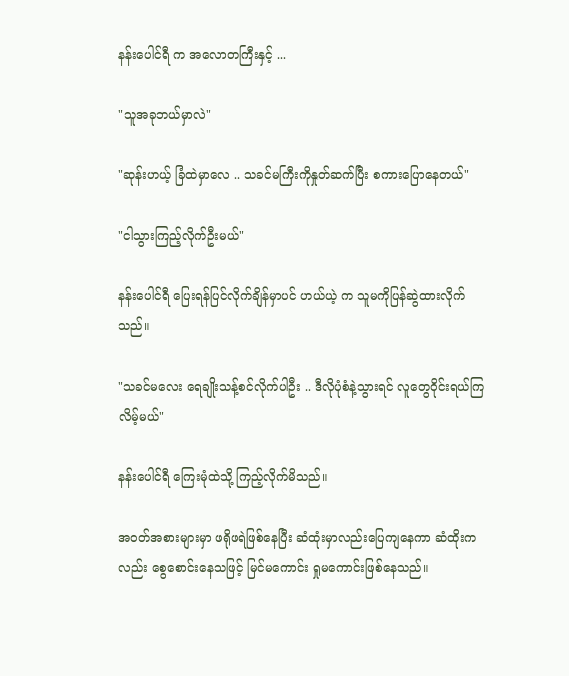နန်းပေါင်ရီ က အလောတကြီးနှင့် ...

"သူအခုဘယ်မှာလဲ"

"ဆုန်းဟယ့် ခြံထဲမှာလေ .. သခင်မကြီးကိုနှုတ်ဆက်ပြီး စကားပြောနေတယ်"

"ငါသွားကြည့်လိုက်ဦးမယ်"

နန်းပေါင်ရီ ပြေးရန်ပြင်လိုက်ချိန်မှာပင် ဟယ်ယဲ့ က သူမကိုပြန်ဆွဲထားလိုက်သည်။

"သခင်မလေး ရေချိုးသန့်စင်လိုက်ပါဦး .. ဒီလိုပုံစံနဲ့သွားရင် လူတွေဝိုင်းရယ်ကြလိမ့်မယ်"

နန်းပေါင်ရီ ကြေးမုံထဲသို့ ကြည့်လိုက်မိသည်။

အဝတ်အစားများမှာ ဖရိုဖရဲဖြစ်နေပြီး ဆံထုံးမှာလည်းပြေကျနေကာ ဆံထိုးကလည်း စွေစောင်းနေသဖြင့် မြင်မကောင်း ရှုမကောင်းဖြစ်နေသည်။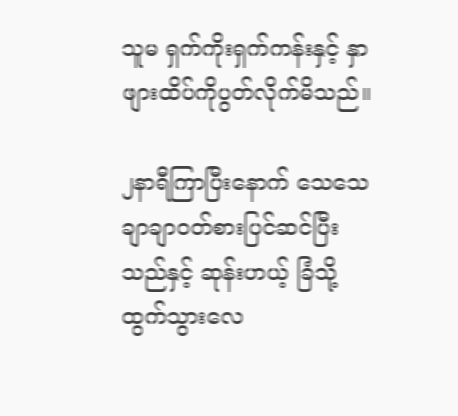သူမ ရှက်ကိုးရှက်ကန်းနှင့် နှာဖျားထိပ်ကိုပွတ်လိုက်မိသည်။

၂နာရီကြာပြီးနောက် သေသေချာချာဝတ်စားပြင်ဆင်ပြီးသည်နှင့် ဆုန်းဟယ့် ခြံသို့ထွက်သွားလေ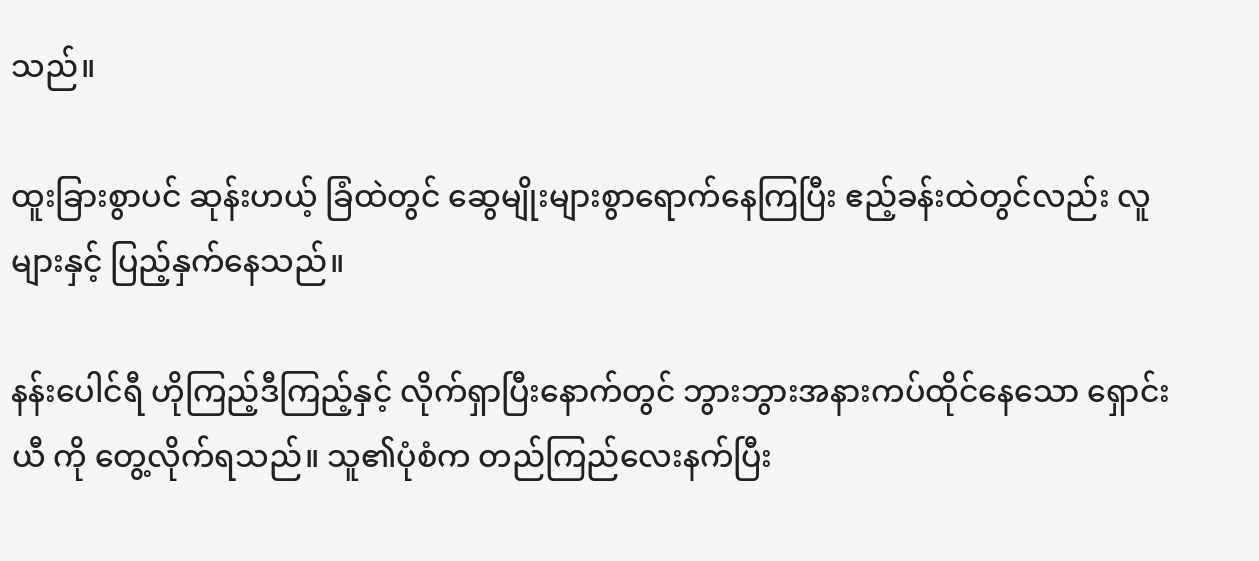သည်။

ထူးခြားစွာပင် ဆုန်းဟယ့် ခြံထဲတွင် ဆွေမျိုးများစွာရောက်နေကြပြီး ဧည့်ခန်းထဲတွင်လည်း လူများနှင့် ပြည့်နှက်နေသည်။

နန်းပေါင်ရီ ဟိုကြည့်ဒီကြည့်နှင့် လိုက်ရှာပြီးနောက်တွင် ဘွားဘွားအနားကပ်ထိုင်နေသော ရှောင်းယီ ကို တွေ့လိုက်ရသည်။ သူ၏ပုံစံက တည်ကြည်လေးနက်ပြီး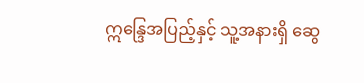ဣ‌န္ဒြေအပြည့်နှင့် သူ့အနားရှိ ဆွေ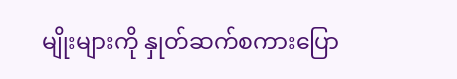မျိုးများကို နှုတ်ဆက်စကားပြော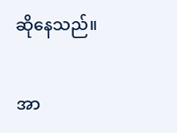ဆိုနေသည်။

အာ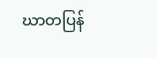ဃာတပြန်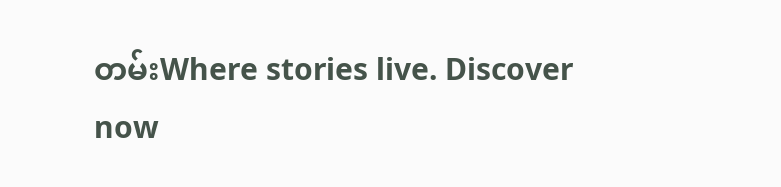တမ်းWhere stories live. Discover now